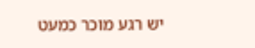יש רגע מוכר כמעט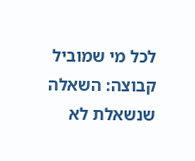לכל מי שמוביל קבוצה: השאלה שנשאלת לא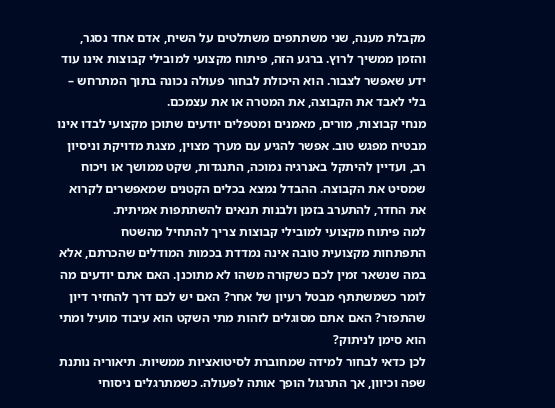מקבלת מענה, שני משתתפים משתלטים על השיח, אדם אחד נסגר, והזמן ממשיך לרוץ. ברגע הזה, פיתוח מקצועי למובילי קבוצות אינו עוד ידע שאפשר לצבור. הוא היכולת לבחור פעולה נכונה בתוך המתרחש – בלי לאבד את הקבוצה, את המטרה או את עצמכם.
מנחי קבוצות, מורים, מאמנים ומטפלים יודעים שתוכן מקצועי לבדו אינו מבטיח מפגש טוב. אפשר להגיע עם מערך מצוין, מצגת מדויקת וניסיון רב, ועדיין להיתקל באנרגיה נמוכה, התנגדות, שקט ממושך או ויכוח שמסיט את הקבוצה. ההבדל נמצא בכלים הקטנים שמאפשרים לקרוא את החדר, להתערב בזמן ולבנות תנאים להשתתפות אמיתית.
למה פיתוח מקצועי למובילי קבוצות צריך להתחיל מהשטח
התפתחות מקצועית טובה אינה נמדדת בכמות המודלים שהכרתם, אלא במה שנשאר זמין לכם כשקורה משהו לא מתוכנן. האם אתם יודעים מה לומר כשמשתתף מבטל רעיון של אחר? האם יש לכם דרך להחזיר דיון שהתפזר? האם אתם מסוגלים לזהות מתי השקט הוא עיבוד מועיל ומתי הוא סימן לניתוק?
לכן כדאי לבחור למידה שמחוברת לסיטואציות ממשיות. תיאוריה נותנת שפה וכיוון, אך התרגול הופך אותה לפעולה. כשמתרגלים ניסוחי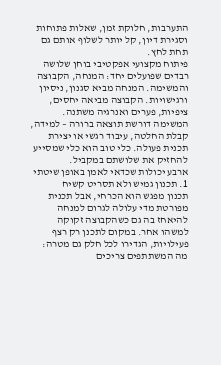התערבות, חלוקת זמן, שאלות פתוחות וסגירת דיון, קל יותר לשלוף אותם גם תחת לחץ.
פיתוח מקצועי אפקטיבי בוחן שלושה רבדים שפועלים יחד: המנחה, הקבוצה והמשימה. המנחה מביא סגנון, ניסיון ורגישויות. הקבוצה מביאה יחסים, ציפיות, פערים ואנרגיה משתנה. המשימה דורשת תוצאה ברורה – למידה, קבלת החלטה, עיבוד רגשי או יצירת תכנית פעולה. כלי טוב הוא כלי שמסייע להחזיק את שלושתם במקביל.
ארבע יכולות שכדאי לאמן באופן שיטתי
1. תכנון גמיש ולא תסריט קשיח
תכנון מפגש הוא הכרחי, אבל תכנית מפורטת מדי עלולה לגרום למנחה להיאחז בה גם כשהקבוצה זקוקה למשהו אחר. במקום לתכנן רק רצף פעילויות, הגדירו לכל חלק גם מטרה: מה המשתתפים צריכים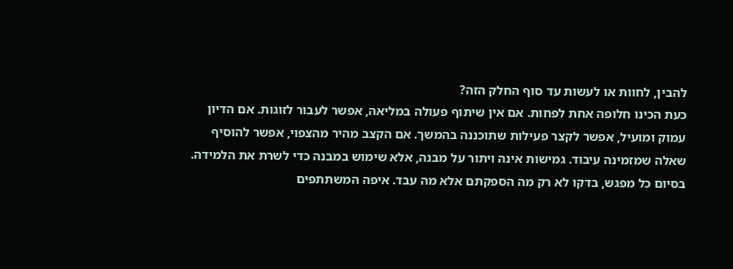להבין, לחוות או לעשות עד סוף החלק הזה?
כעת הכינו חלופה אחת לפחות. אם אין שיתוף פעולה במליאה, אפשר לעבור לזוגות. אם הדיון עמוק ומועיל, אפשר לקצר פעילות שתוכננה בהמשך. אם הקצב מהיר מהצפוי, אפשר להוסיף שאלה שמזמינה עיבוד. גמישות אינה ויתור על מבנה, אלא שימוש במבנה כדי לשרת את הלמידה.
בסיום כל מפגש, בדקו לא רק מה הספקתם אלא מה עבד. איפה המשתתפים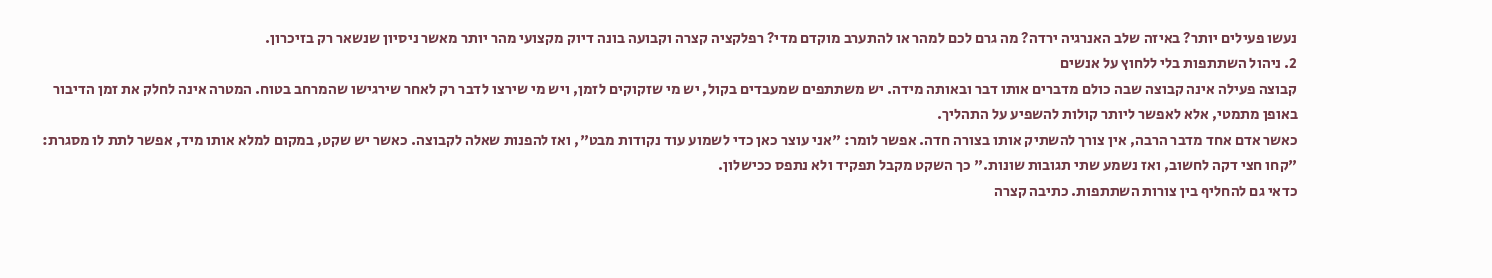נעשו פעילים יותר? באיזה שלב האנרגיה ירדה? מה גרם לכם למהר או להתערב מוקדם מדי? רפלקציה קצרה וקבועה בונה דיוק מקצועי מהר יותר מאשר ניסיון שנשאר רק בזיכרון.
2. ניהול השתתפות בלי ללחוץ על אנשים
קבוצה פעילה אינה קבוצה שבה כולם מדברים אותו דבר ובאותה מידה. יש משתתפים שמעבדים בקול, יש מי שזקוקים לזמן, ויש מי שירצו לדבר רק לאחר שירגישו שהמרחב בטוח. המטרה אינה לחלק את זמן הדיבור באופן מתמטי, אלא לאפשר ליותר קולות להשפיע על התהליך.
כאשר אדם אחד מדבר הרבה, אין צורך להשתיק אותו בצורה חדה. אפשר לומר: "אני עוצר כאן כדי לשמוע עוד נקודות מבט", ואז להפנות שאלה לקבוצה. כאשר יש שקט, במקום למלא אותו מיד, אפשר לתת לו מסגרת: "קחו חצי דקה לחשוב, ואז נשמע שתי תגובות שונות." כך השקט מקבל תפקיד ולא נתפס ככישלון.
כדאי גם להחליף בין צורות השתתפות. כתיבה קצרה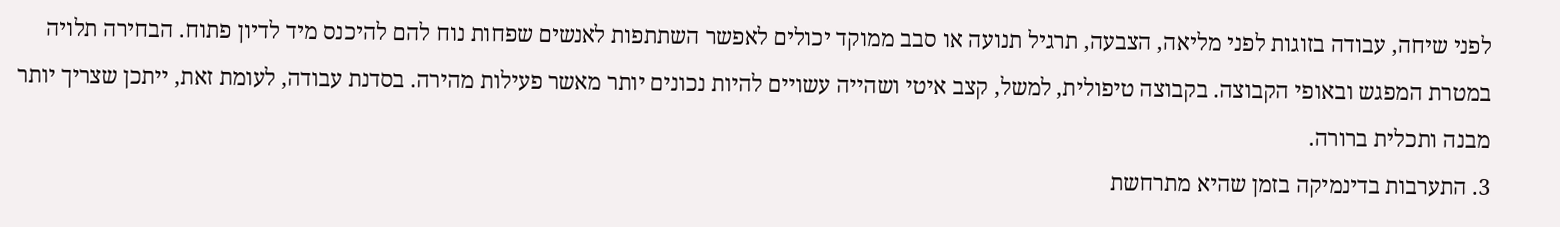לפני שיחה, עבודה בזוגות לפני מליאה, הצבעה, תרגיל תנועה או סבב ממוקד יכולים לאפשר השתתפות לאנשים שפחות נוח להם להיכנס מיד לדיון פתוח. הבחירה תלויה במטרת המפגש ובאופי הקבוצה. בקבוצה טיפולית, למשל, קצב איטי ושהייה עשויים להיות נכונים יותר מאשר פעילות מהירה. בסדנת עבודה, לעומת זאת, ייתכן שצריך יותר מבנה ותכלית ברורה.
3. התערבות בדינמיקה בזמן שהיא מתרחשת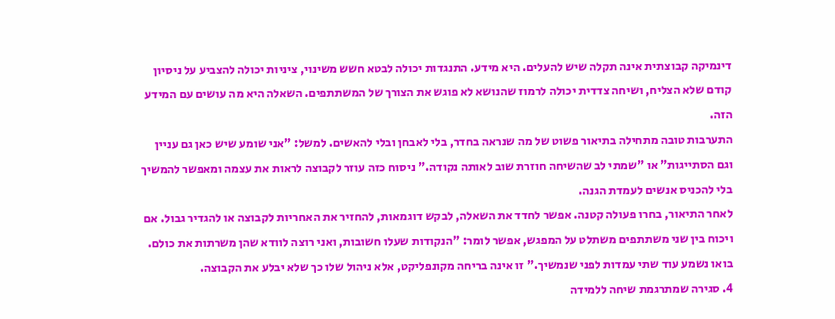דינמיקה קבוצתית אינה תקלה שיש להעלים. היא מידע. התנגדות יכולה לבטא חשש משינוי, ציניות יכולה להצביע על ניסיון קודם שלא הצליח, ושיחה צדדית יכולה לרמוז שהנושא לא פוגש את הצורך של המשתתפים. השאלה היא מה עושים עם המידע הזה.
התערבות טובה מתחילה בתיאור פשוט של מה שנראה בחדר, בלי לאבחן ובלי להאשים. למשל: "אני שומע שיש כאן גם עניין וגם הסתייגות" או "שמתי לב שהשיחה חוזרת שוב לאותה נקודה." ניסוח כזה עוזר לקבוצה לראות את עצמה ומאפשר להמשיך בלי להכניס אנשים לעמדת הגנה.
לאחר התיאור, בחרו פעולה קטנה. אפשר לחדד את השאלה, לבקש דוגמאות, להחזיר את האחריות לקבוצה או להגדיר גבול. אם ויכוח בין שני משתתפים משתלט על המפגש, אפשר לומר: "הנקודות שעלו חשובות, ואני רוצה לוודא שהן משרתות את כולם. בואו נשמע עוד שתי עמדות לפני שנמשיך." זו אינה בריחה מקונפליקט, אלא ניהול שלו כך שלא יבלע את הקבוצה.
4. סגירה שמתרגמת שיחה ללמידה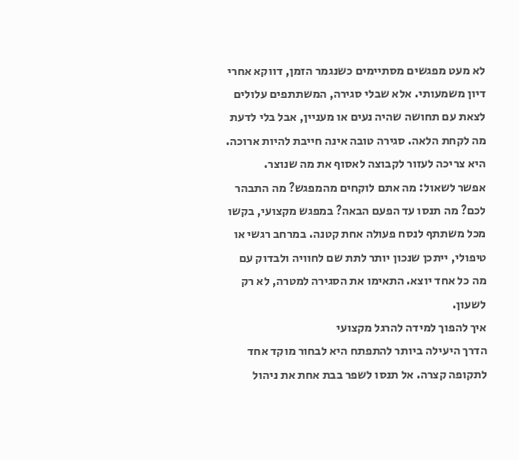לא מעט מפגשים מסתיימים כשנגמר הזמן, דווקא אחרי דיון משמעותי. אלא שבלי סגירה, המשתתפים עלולים לצאת עם תחושה שהיה נעים או מעניין, אבל בלי לדעת מה לקחת הלאה. סגירה טובה אינה חייבת להיות ארוכה. היא צריכה לעזור לקבוצה לאסוף את מה שנוצר.
אפשר לשאול: מה אתם לוקחים מהמפגש? מה התבהר לכם? מה תנסו עד הפעם הבאה? במפגש מקצועי, בקשו מכל משתתף לנסח פעולה אחת קטנה. במרחב רגשי או טיפולי, ייתכן שנכון יותר לתת שם לחוויה ולבדוק עם מה כל אחד יוצא. התאימו את הסגירה למטרה, לא רק לשעון.
איך להפוך למידה להרגל מקצועי
הדרך היעילה ביותר להתפתח היא לבחור מוקד אחד לתקופה קצרה. אל תנסו לשפר בבת אחת את ניהול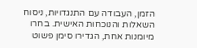הזמן, העבודה עם התנגדויות, ניסוח השאלות והנוכחות האישית. בחרו מיומנות אחת, הגדירו סימן פשוט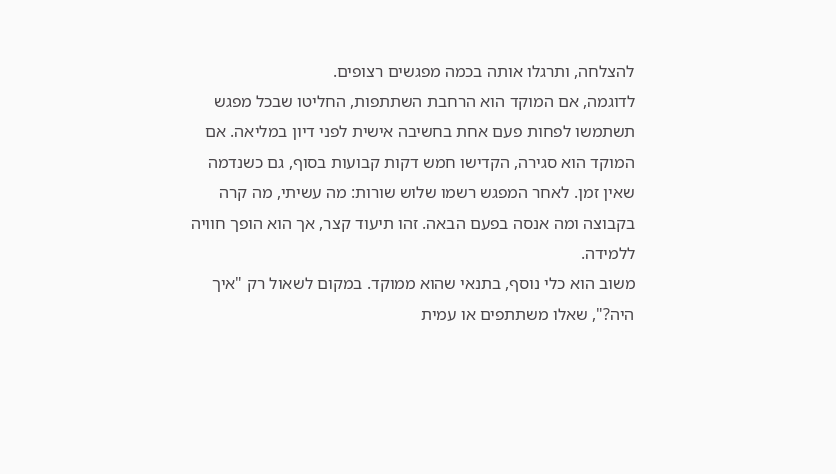להצלחה, ותרגלו אותה בכמה מפגשים רצופים.
לדוגמה, אם המוקד הוא הרחבת השתתפות, החליטו שבכל מפגש תשתמשו לפחות פעם אחת בחשיבה אישית לפני דיון במליאה. אם המוקד הוא סגירה, הקדישו חמש דקות קבועות בסוף, גם כשנדמה שאין זמן. לאחר המפגש רשמו שלוש שורות: מה עשיתי, מה קרה בקבוצה ומה אנסה בפעם הבאה. זהו תיעוד קצר, אך הוא הופך חוויה ללמידה.
משוב הוא כלי נוסף, בתנאי שהוא ממוקד. במקום לשאול רק "איך היה?", שאלו משתתפים או עמית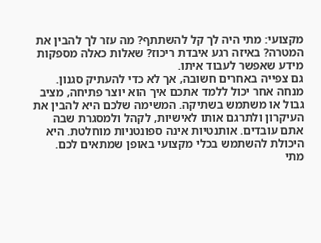מקצועי: מתי היה לך קל להשתתף? מה עזר לך להבין את המטרה? באיזה רגע איבדת ריכוז? שאלות כאלה מספקות מידע שאפשר לעבוד איתו.
גם צפייה באחרים חשובה, אך לא כדי להעתיק סגנון. מנחה אחר יכול ללמד אתכם איך הוא יוצר פתיחה, מציב גבול או משתמש בשתיקה. המשימה שלכם היא להבין את העיקרון ולתרגם אותו לאישיות, לקהל ולמסגרת שבה אתם עובדים. אותנטיות אינה ספונטניות מוחלטת. היא היכולת להשתמש בכלי מקצועי באופן שמתאים לכם.
מתי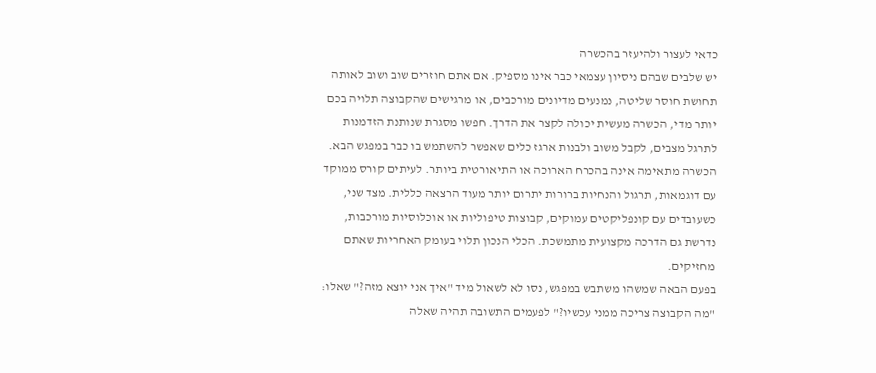כדאי לעצור ולהיעזר בהכשרה
יש שלבים שבהם ניסיון עצמאי כבר אינו מספיק. אם אתם חוזרים שוב ושוב לאותה תחושת חוסר שליטה, נמנעים מדיונים מורכבים, או מרגישים שהקבוצה תלויה בכם יותר מדי, הכשרה מעשית יכולה לקצר את הדרך. חפשו מסגרת שנותנת הזדמנות לתרגל מצבים, לקבל משוב ולבנות ארגז כלים שאפשר להשתמש בו כבר במפגש הבא.
הכשרה מתאימה אינה בהכרח הארוכה או התיאורטית ביותר. לעיתים קורס ממוקד עם דוגמאות, תרגול והנחיות ברורות יתרום יותר מעוד הרצאה כללית. מצד שני, כשעובדים עם קונפליקטים עמוקים, קבוצות טיפוליות או אוכלוסיות מורכבות, נדרשת גם הדרכה מקצועית מתמשכת. הכלי הנכון תלוי בעומק האחריות שאתם מחזיקים.
בפעם הבאה שמשהו משתבש במפגש, נסו לא לשאול מיד "איך אני יוצא מזה?" שאלו: "מה הקבוצה צריכה ממני עכשיו?" לפעמים התשובה תהיה שאלה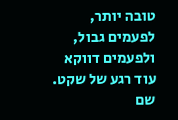טובה יותר, לפעמים גבול, ולפעמים דווקא עוד רגע של שקט. שם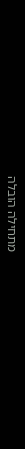מתחילה הובלה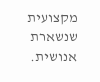מקצועית שנשארת אנושית.